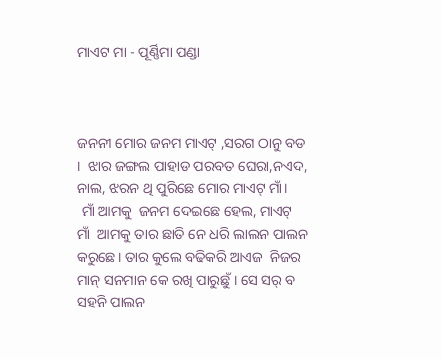ମାଏଟ ମା - ପୂର୍ଣ୍ଣିମା ପଣ୍ଡା



ଜନନୀ ମୋର ଜନମ ମାଏଟ୍ ,ସରଗ ଠାନୁ ବଡ ।  ଝାର ଜଙ୍ଗଲ ପାହାଡ ପରବତ ଘେରା,ନଏଦ, ନାଲ, ଝରନ ଥି ପୁରିଛେ ମୋର ମାଏଟ୍ ମାଁ।
 ମାଁ ଆମକୁ  ଜନମ ଦେଇଛେ ହେଲ, ମାଏଟ୍ ମାଁ  ଆମକୁ ତାର ଛାତି ନେ ଧରି ଲାଲନ ପାଲନ କରୁଛେ। ତାର କୁଲେ ବଢିକରି ଆଏଜ  ନିଜର ମାନ୍ ସନମାନ କେ ରଖି ପାରୁଛୁଁ । ସେ ସର୍ ବ ସହନି ପାଲନ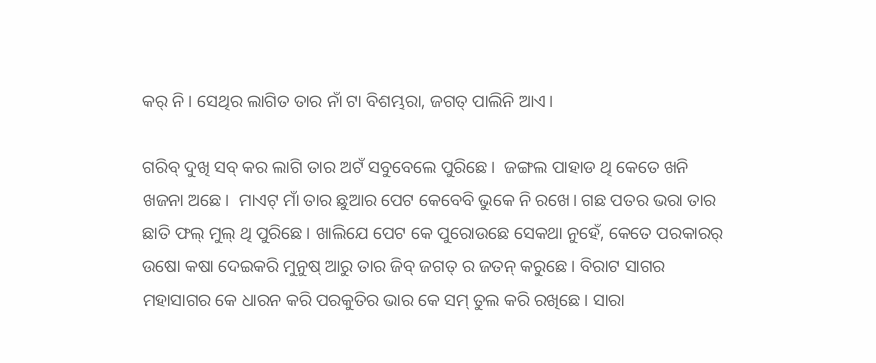କର୍ ନି। ସେଥିର ଲାଗିତ ତାର ନାଁ ଟା ବିଶମ୍ଭରା, ଜଗତ୍ ପାଲିନି ଆଏ।

ଗରିବ୍ ଦୁଖି ସବ୍ କର ଲାଗି ତାର ଅଟଁ ସବୁବେଲେ ପୁରିଛେ।  ଜଙ୍ଗଲ ପାହାଡ ଥି କେତେ ଖନି ଖଜନା ଅଛେ।  ମାଏଟ୍ ମାଁ ତାର ଛୁଆର ପେଟ କେବେବି ଭୁକେ ନି ରଖେ। ଗଛ ପତର ଭରା ତାର ଛାତି ଫଲ୍ ମୁଲ୍ ଥି ପୁରିଛେ। ଖାଲିଯେ ପେଟ କେ ପୁରୋଉଛେ ସେକଥା ନୁହେଁ, କେତେ ପରକାରର୍ ଉଷୋ କଷା ଦେଇକରି ମୁନୁଷ୍ ଆରୁ ତାର ଜିବ୍ ଜଗତ୍ ର ଜତନ୍ କରୁଛେ । ବିରାଟ ସାଗର ମହାସାଗର କେ ଧାରନ କରି ପରକୁତିର ଭାର କେ ସମ୍ ତୁଲ କରି ରଖିଛେ। ସାରା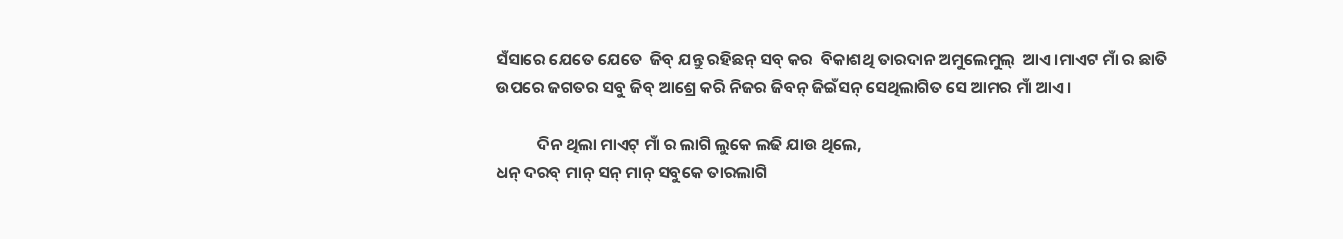ସଁସାରେ ଯେତେ ଯେତେ  ଜିବ୍ ଯନ୍ତୁ ରହିଛନ୍ ସବ୍ କର  ବିକାଶଥି ତାରଦାନ ଅମୁଲେମୁଲ୍  ଆଏ ।ମାଏଟ ମାଁ ର ଛାତି ଉପରେ ଜଗତର ସବୁ ଜିବ୍ ଆଶ୍ରେ କରି ନିଜର ଜିବନ୍ ଜିଇଁସନ୍ ସେଥିଲାଗିତ ସେ ଆମର ମାଁ ଆଏ।

           ଦିନ ଥିଲା ମାଏଟ୍ ମାଁ ର ଲାଗି ଲୁକେ ଲଢି ଯାଉ ଥିଲେ,
ଧନ୍ ଦରବ୍ ମାନ୍ ସନ୍ ମାନ୍ ସବୁକେ ତାରଲାଗି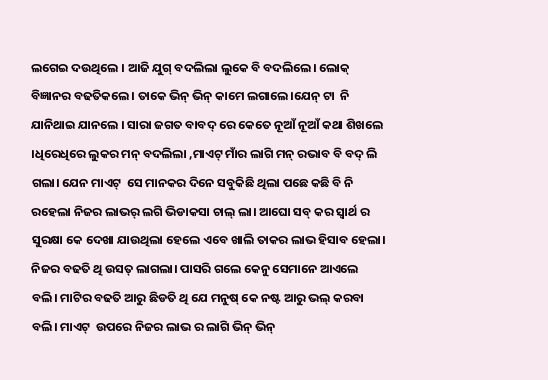ଲଗେଇ ଦଉଥିଲେ । ଆଜି ଯୁଗ୍ ବଦଲିଲା ଲୁକେ ବି ବଦଲିଲେ। ଲୋକ୍ ବିଜ୍ଞାନର ବଢତିକଲେ। ତାକେ ଭିନ୍ ଭିନ୍ କାମେ ଲଗାଲେ।ଯେନ୍ ଟା  ନି ଯାନିଥାଇ ଯାନଲେ । ସାରା ଜଗତ ବାବଦ୍ ରେ କେତେ ନୂଆଁ ନୂଆଁ କଥା ଶିଖଲେ ।ଧିରେଧିରେ ଲୁକର ମନ୍ ବଦଲିଲା ,ମାଏଟ୍ ମାଁର ଲାଗି ମନ୍ ରଭାବ ବି ବଦ୍ ଲି ଗଲା। ଯେନ ମାଏଟ୍  ସେ ମାନକର ଦିନେ ସବୁକିଛି ଥିଲା ପଛେ କଛି ବି ନି ରହେଲା ନିଜର ଲାଭର୍ ଲଗି ଭିଡାକସା ଚାଲ୍ ଲା। ଆଘୋ ସବ୍ କର ସ୍ୱାର୍ଥ ର ସୁରକ୍ଷା କେ ଦେଖା ଯାଉଥିଲା ହେଲେ ଏବେ ଖାଲି ତାକର ଲାଭ ହିସାବ ହେଲା।
ନିଜର ବଢତି ଥି ଉସତ୍ ଲାଗଲା। ପାସରି ଗଲେ କେନୁ ସେମାନେ ଆଏଲେ ବଲି। ମାଟିର ବଢତି ଆରୁ ଛିଡତି ଥି ଯେ ମନୁଷ୍ କେ ନଷ୍ଟ ଆରୁ ଭଲ୍ କରବା ବଲି। ମାଏଟ୍  ଉପରେ ନିଜର ଲାଭ ର ଲାଗି ଭିନ୍ ଭିନ୍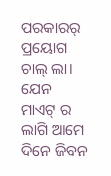ପରକାରର୍ ପ୍ରୟୋଗ ଚାଲ୍ ଲା। ଯେନ ମାଏଟ୍ ର ଲାଗି ଆମେ ଦିନେ ଜିବନ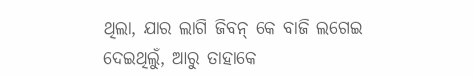ଥିଲା, ଯାର ଲାଗି ଜିବନ୍ କେ ବାଜି ଲଗେଇ ଦେଇଥିଲୁଁ, ଆରୁ ତାହାକେ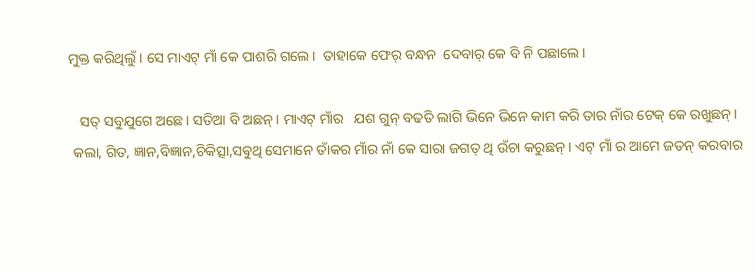ମୁକ୍ତ କରିଥିଲୁଁ । ସେ ମାଏଟ୍ ମାଁ କେ ପାଶରି ଗଲେ।  ତାହାକେ ଫେର୍ ବନ୍ଧନ  ଦେବାର୍ କେ ବି ନି ପଛାଲେ।

   ସତ୍ ସବୁଯୁଗେ ଅଛେ। ସତିଆ ବି ଅଛନ୍। ମାଏଟ୍ ମାଁର   ଯଶ ଗୁନ୍ ବଢତି ଲାଗି ଭିନେ ଭିନେ କାମ କରି ତାର ନାଁର ଟେକ୍ କେ ରଖୁଛନ୍।
 କଲା, ଗିତ, ଜ୍ଞାନ,ବିଜ୍ଞାନ,ଚିକିତ୍ସା,ସଵୁଥି ସେମାନେ ତାଁକର ମାଁର ନାଁ କେ ସାରା ଜଗତ୍ ଥି ଉଁଚା କରୁଛନ୍ । ଏଟ୍ ମାଁ ର ଆମେ ଜତନ୍ କରବାର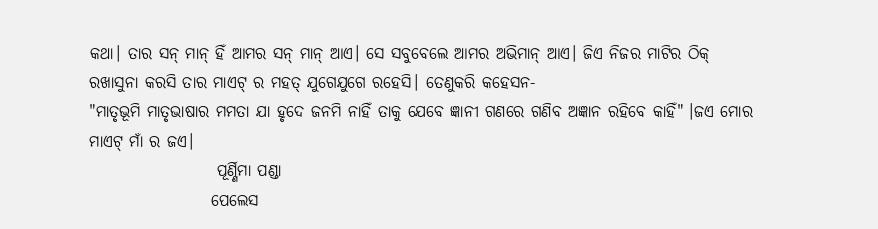କଥା। ତାର ସନ୍ ମାନ୍ ହିଁ ଆମର ସନ୍ ମାନ୍ ଆଏ। ସେ ସବୁବେଲେ ଆମର ଅଭିମାନ୍ ଆଏ। ଜିଏ ନିଜର ମାଟିର ଠିକ୍ ରଖାସୁନା କରସି ତାର ମାଏଟ୍ ର ମହତ୍ ଯୁଗେଯୁଗେ ରହେସି। ତେଣୁକରି କହେସନ-
"ମାତୃଭୂମି ମାତୃଭାଷାର ମମତା ଯା ହୃଦେ ଜନମି ନାହିଁ ତାକୁ ଯେବେ ଜ୍ଞାନୀ ଗଣରେ ଗଣିବ ଅଜ୍ଞାନ ରହିବେ କାହିଁ" ।ଜଏ ମୋର ମାଏଟ୍ ମାଁ ର ଜଏ।
                    ପୂର୍ଣ୍ଣିମା ପଣ୍ଡା
                   ପେଲେସ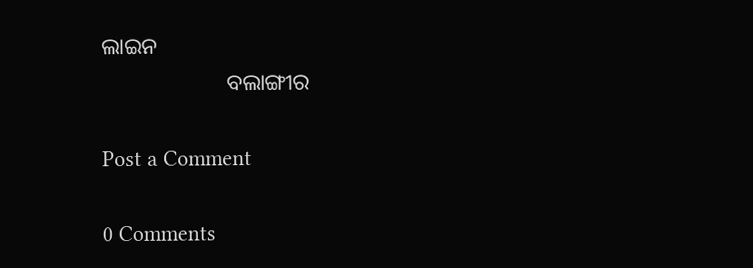ଲାଇନ
                      ବଲାଙ୍ଗୀର

Post a Comment

0 Comments